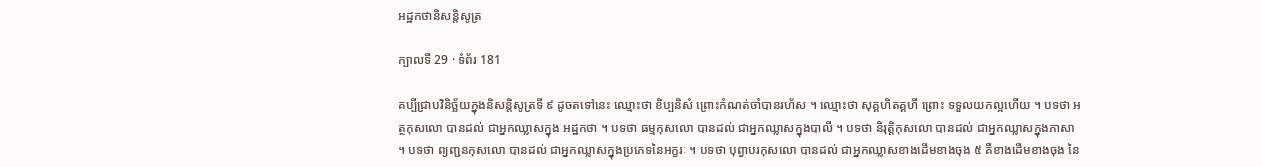អដ្ឋកថានិសន្តិសូត្រ

ក្បាលទី 29 · ទំព័រ 181

គប្បីជ្រាបវិនិច្ឆ័យក្នុងនិសន្តិសូត្រទី ៩ ដូចតទៅនេះ ឈ្មោះថា ខិប្បនិសំ ព្រោះកំណត់ចាំបានរហ័ស ។ ឈ្មោះថា សុគ្គហិតគ្គហី ព្រោះ ទទួលយកល្អហើយ ។ បទថា អត្ថកុសលោ បានដល់ ជាអ្នកឈ្លាសក្នុង អដ្ឋកថា ។ បទថា ធម្មកុសលោ បានដល់ ជាអ្នកឈ្លាសក្នុងបាលី ។ បទថា និរុត្តិកុសលោ បានដល់ ជាអ្នកឈ្លាសក្នុងភាសា ។ បទថា ព្យញ្ជនកុសលោ បានដល់ ជាអ្នកឈ្លាសក្នុងប្រភេទនៃអក្ខរៈ ។ បទថា បុព្វាបរកុសលោ បានដល់ ជាអ្នកឈ្លាសខាងដើមខាងចុង ៥ គឺខាងដើមខាងចុង នៃ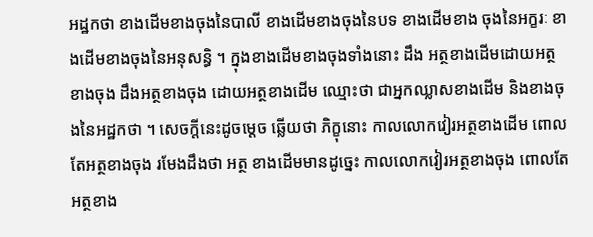អដ្ឋកថា ខាងដើមខាងចុងនៃបាលី ខាងដើមខាងចុងនៃបទ ខាងដើមខាង ចុងនៃអក្ខរៈ ខាងដើមខាងចុងនៃអនុសន្ធិ ។ ក្នុងខាងដើមខាងចុងទាំងនោះ ដឹង អត្ថខាងដើមដោយអត្ថខាងចុង ដឹងអត្ថខាងចុង ដោយអត្ថខាងដើម ឈ្មោះថា ជាអ្នកឈ្លាសខាងដើម និងខាងចុងនៃអដ្ឋកថា ។ សេចក្តីនេះដូចម្តេច ឆ្លើយថា ភិក្ខុនោះ កាលលោកវៀរអត្ថខាងដើម ពោលតែអត្ថខាងចុង រមែងដឹងថា អត្ថ ខាងដើមមានដូច្នេះ កាលលោកវៀរអត្ថខាងចុង ពោលតែអត្ថខាង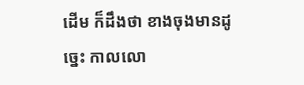ដើម ក៏ដឹងថា ខាងចុងមានដូច្នេះ កាលលោ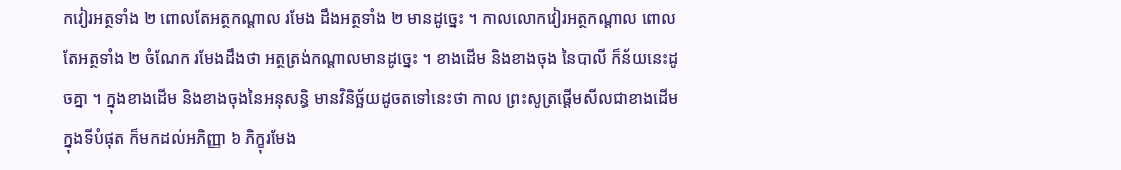កវៀរអត្ថទាំង ២ ពោលតែអត្ថកណ្តាល រមែង ដឹងអត្ថទាំង ២ មានដូច្នេះ ។ កាលលោកវៀរអត្ថកណ្តាល ពោលតែអត្ថទាំង ២ ចំណែក រមែងដឹងថា អត្ថត្រង់កណ្តាលមានដូច្នេះ ។ ខាងដើម និងខាងចុង នៃបាលី ក៏ន័យនេះដូចគ្នា ។ ក្នុងខាងដើម និងខាងចុងនៃអនុសន្ធិ មានវិនិច្ឆ័យដូចតទៅនេះថា កាល ព្រះសូត្រផ្តើមសីលជាខាងដើម ក្នុងទីបំផុត ក៏មកដល់អភិញ្ញា ៦ ភិក្ខុរមែង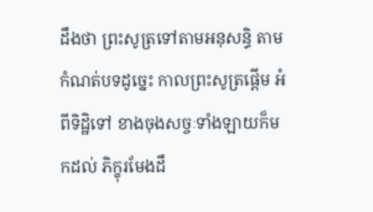ដឹងថា ព្រះសូត្រទៅតាមអនុសន្ធិ តាមកំណត់បទដូច្នេះ កាលព្រះសូត្រផ្តើម អំពីទិដ្ឋិទៅ ខាងចុងសច្ចៈទាំងឡាយក៏មកដល់ ភិក្ខុរមែងដឹ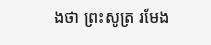ងថា ព្រះសូត្រ រមែង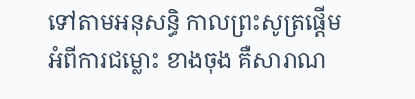ទៅតាមអនុសន្ធិ កាលព្រះសូត្រផ្តើមអំពីការជម្លោះ ខាងចុង គឺសារាណ